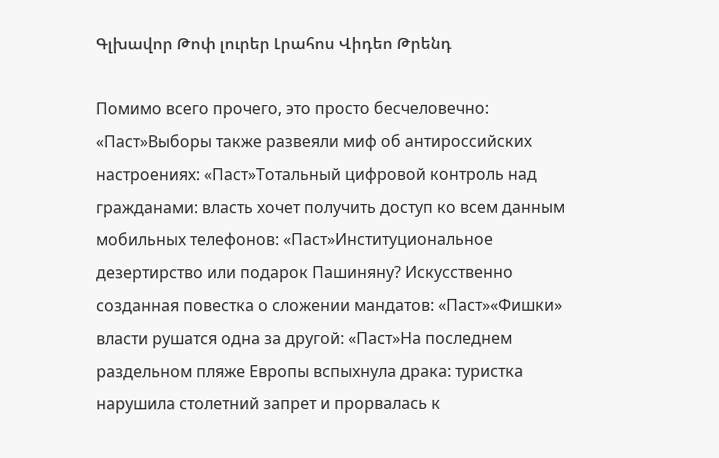Գլխավոր Թոփ լուրեր Լրահոս Վիդեո Թրենդ

Помимо всего прочего, это просто бесчеловечно: «Паст»Выборы также развеяли миф об антироссийских настроениях: «Паст»Тотальный цифровой контроль над гражданами: власть хочет получить доступ ко всем данным мобильных телефонов: «Паст»Институциональное дезертирство или подарок Пашиняну? Искусственно созданная повестка о сложении мандатов: «Паст»«Фишки» власти рушатся одна за другой: «Паст»На последнем раздельном пляже Европы вспыхнула драка: туристка нарушила столетний запрет и прорвалась к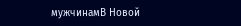мужчинамВ Новой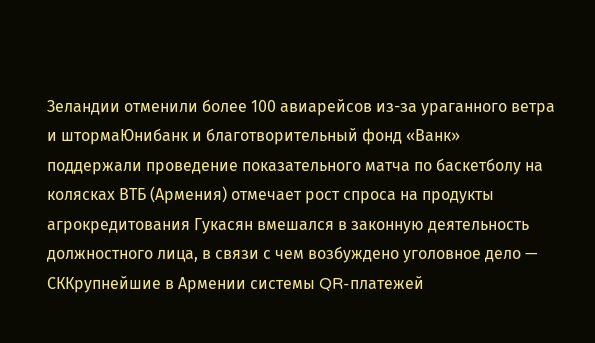Зеландии отменили более 100 авиарейсов из-за ураганного ветра и штормаЮнибанк и благотворительный фонд «Ванк» поддержали проведение показательного матча по баскетболу на колясках ВТБ (Армения) отмечает рост спроса на продукты агрокредитования Гукасян вмешался в законную деятельность должностного лица, в связи с чем возбуждено уголовное дело — СККрупнейшие в Армении системы QR-платежей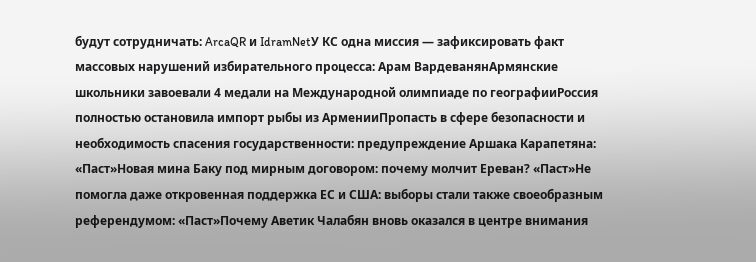будут сотрудничать: ArcaQR и IdramNetУ КС одна миссия — зафиксировать факт массовых нарушений избирательного процесса: Арам ВардеванянАрмянские школьники завоевали 4 медали на Международной олимпиаде по географииРоссия полностью остановила импорт рыбы из АрменииПропасть в сфере безопасности и необходимость спасения государственности: предупреждение Аршака Карапетяна: «Паст»Новая мина Баку под мирным договором: почему молчит Ереван? «Паст»Не помогла даже откровенная поддержка ЕС и США: выборы стали также своеобразным референдумом: «Паст»Почему Аветик Чалабян вновь оказался в центре внимания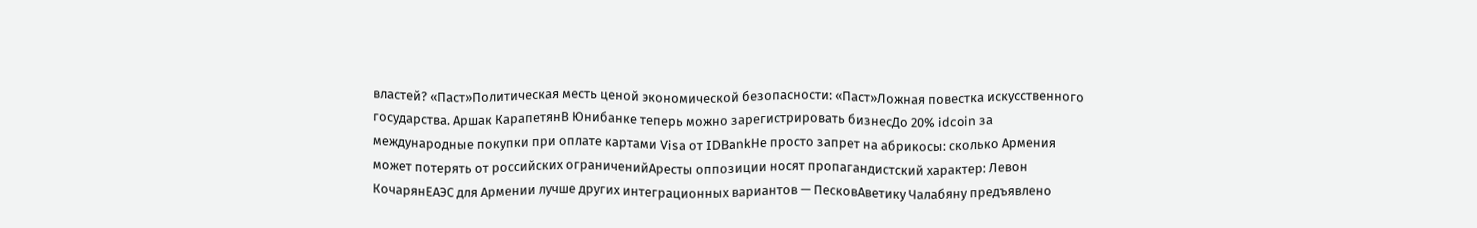властей? «Паст»Политическая месть ценой экономической безопасности: «Паст»Ложная повестка искусственного государства. Аршак КарапетянВ Юнибанке теперь можно зарегистрировать бизнесДо 20% idcoin за международные покупки при оплате картами Visa от IDBankНе просто запрет на абрикосы: сколько Армения может потерять от российских ограниченийАресты оппозиции носят пропагандистский характер: Левон КочарянЕАЭС для Армении лучше других интеграционных вариантов — ПесковАветику Чалабяну предъявлено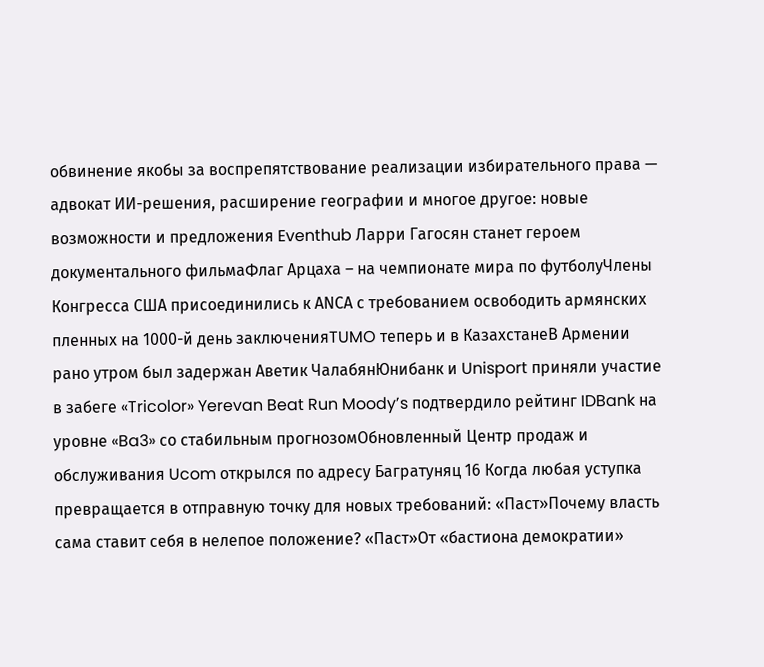обвинение якобы за воспрепятствование реализации избирательного права — адвокат ИИ-решения, расширение географии и многое другое: новые возможности и предложения Eventhub Ларри Гагосян станет героем документального фильмаФлаг Арцаха – на чемпионате мира по футболуЧлены Конгресса США присоединились к АNCА с требованием освободить армянских пленных на 1000-й день заключенияTUMO теперь и в КазахстанеВ Армении рано утром был задержан Аветик ЧалабянЮнибанк и Unisport приняли участие в забеге «Tricolor» Yerevan Beat Run Moody’s подтвердило рейтинг IDBank на уровне «Ba3» со стабильным прогнозомОбновленный Центр продаж и обслуживания Ucom открылся по адресу Багратуняц 16 Когда любая уступка превращается в отправную точку для новых требований: «Паст»Почему власть сама ставит себя в нелепое положение? «Паст»От «бастиона демократии»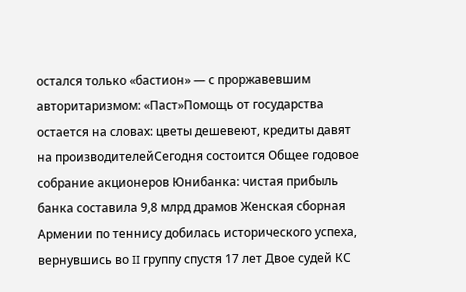остался только «бастион» — с проржавевшим авторитаризмом: «Паст»Помощь от государства остается на словах: цветы дешевеют, кредиты давят на производителейСегодня состоится Общее годовое собрание акционеров Юнибанка: чистая прибыль банка составила 9,8 млрд драмов Женская сборная Армении по теннису добилась исторического успеха, вернувшись во II группу спустя 17 лет Двое судей КС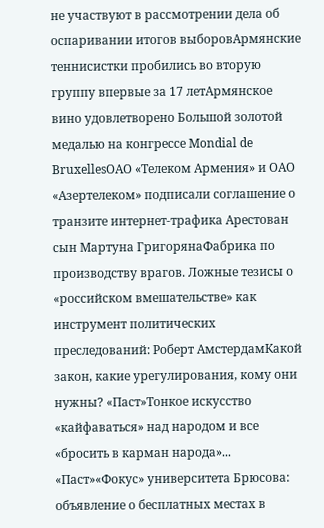не участвуют в рассмотрении дела об оспаривании итогов выборовАрмянские теннисистки пробились во вторую группу впервые за 17 летАрмянское вино удовлетворено Большой золотой медалью на конгрессе Mondial de BruxellesОАО «Телеком Армения» и ОАО «Азертелеком» подписали соглашение о транзите интернет-трафика Арестован сын Мартуна ГригорянаФабрика по производству врагов. Ложные тезисы о «российском вмешательстве» как инструмент политических преследований: Роберт АмстердамКакой закон, какие урегулирования, кому они нужны? «Паст»Тонкое искусство «кайфаваться» над народом и все «бросить в карман народа»... «Паст»«Фокус» университета Брюсова: объявление о бесплатных местах в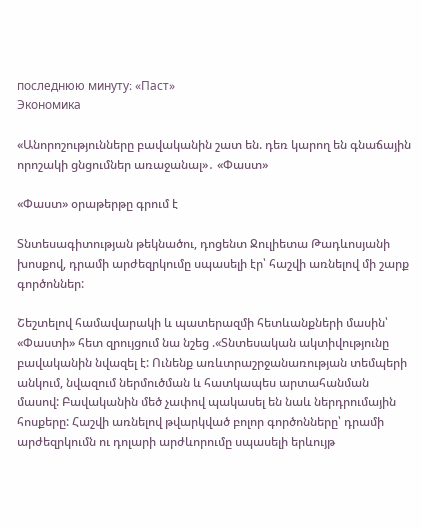последнюю минуту։ «Паст»
Экономика

«Անորոշությունները բավականին շատ են. դեռ կարող են գնաճային որոշակի ցնցումներ առաջանալ»․ «Փաստ»

«Փաստ» օրաթերթը գրում է

Տնտեսագիտության թեկնածու, դոցենտ Ջուլիետա Թադևոսյանի խոսքով, դրամի արժեզրկումը սպասելի էր՝ հաշվի առնելով մի շարք գործոններ:

Շեշտելով համավարակի և պատերազմի հետևանքների մասին՝ «Փաստի» հետ զրույցում նա նշեց .«Տնտեսական ակտիվությունը բավականին նվազել է: Ունենք առևտրաշրջանառության տեմպերի անկում, նվազում ներմուծման և հատկապես արտահանման մասով: Բավականին մեծ չափով պակասել են նաև ներդրումային հոսքերը: Հաշվի առնելով թվարկված բոլոր գործոնները՝ դրամի արժեզրկումն ու դոլարի արժևորումը սպասելի երևույթ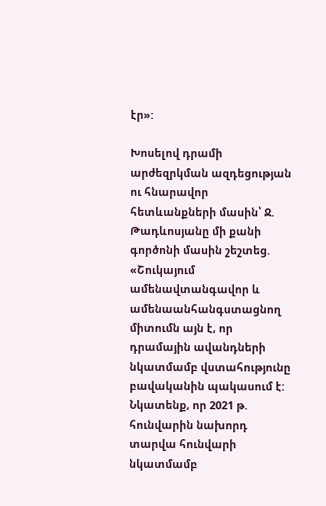էր»:

Խոսելով դրամի արժեզրկման ազդեցության ու հնարավոր հետևանքների մասին՝ Ջ. Թադևոսյանը մի քանի գործոնի մասին շեշտեց. «Շուկայում ամենավտանգավոր և ամենաանհանգստացնող միտումն այն է, որ դրամային ավանդների նկատմամբ վստահությունը բավականին պակասում է: Նկատենք, որ 2021 թ. հունվարին նախորդ տարվա հունվարի նկատմամբ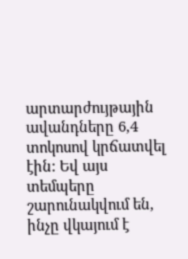արտարժույթային ավանդները 6,4 տոկոսով կրճատվել էին: Եվ այս տեմպերը շարունակվում են, ինչը վկայում է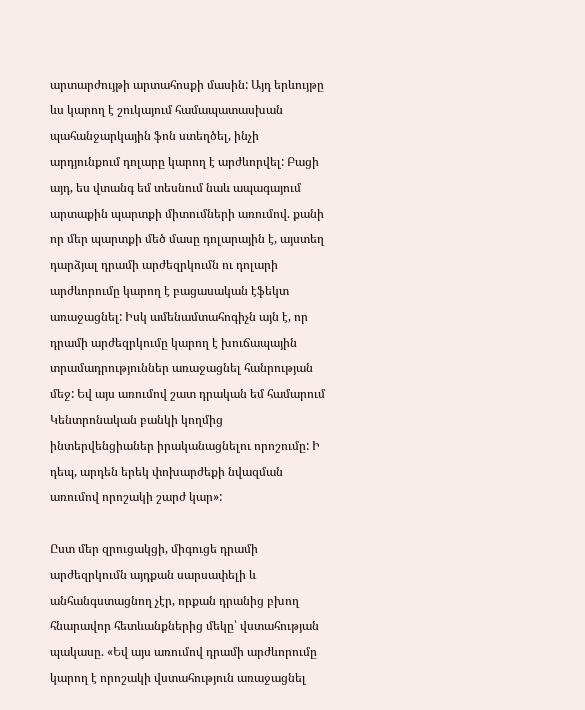արտարժույթի արտահոսքի մասին: Այդ երևույթը ևս կարող է շուկայում համապատասխան պահանջարկային ֆոն ստեղծել, ինչի արդյունքում դոլարը կարող է արժևորվել: Բացի այդ, ես վտանգ եմ տեսնում նաև ապագայում արտաքին պարտքի միտումների առումով. քանի որ մեր պարտքի մեծ մասը դոլարային է, այստեղ դարձյալ դրամի արժեզրկումն ու դոլարի արժևորումը կարող է բացասական էֆեկտ առաջացնել: Իսկ ամենամտահոգիչն այն է, որ դրամի արժեզրկումը կարող է խուճապային տրամադրություններ առաջացնել հանրության մեջ: Եվ այս առումով շատ դրական եմ համարում Կենտրոնական բանկի կողմից ինտերվենցիաներ իրականացնելու որոշումը: Ի դեպ, արդեն երեկ փոխարժեքի նվազման առումով որոշակի շարժ կար»:

Ըստ մեր զրուցակցի, միգուցե դրամի արժեզրկումն այդքան սարսափելի և անհանգստացնող չէր, որքան դրանից բխող հնարավոր հետևանքներից մեկը՝ վստահության պակասը. «Եվ այս առումով դրամի արժևորումը կարող է որոշակի վստահություն առաջացնել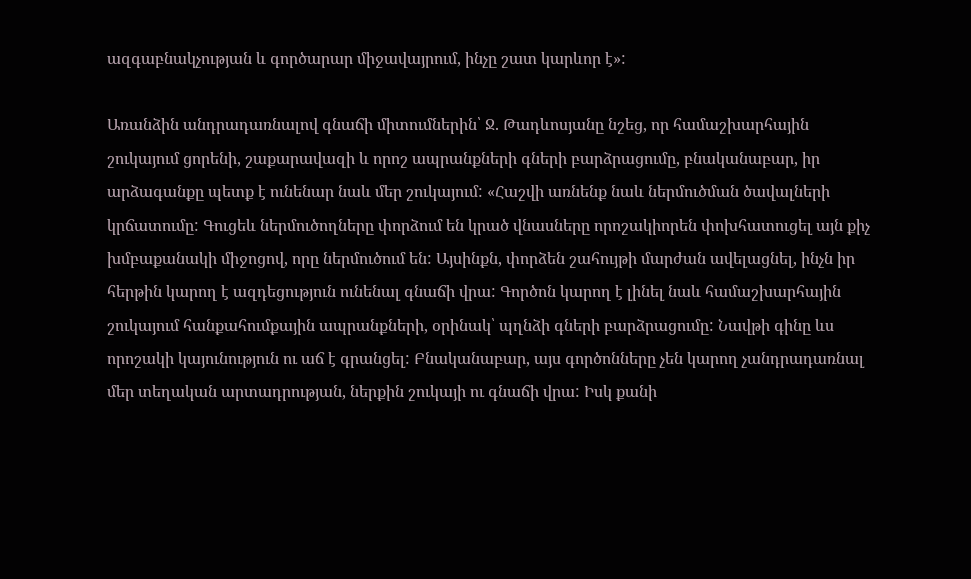ազգաբնակչության և գործարար միջավայրում, ինչը շատ կարևոր է»:

Առանձին անդրադառնալով գնաճի միտումներին՝ Ջ. Թադևոսյանը նշեց, որ համաշխարհային շուկայում ցորենի, շաքարավազի և որոշ ապրանքների գների բարձրացումը, բնականաբար, իր արձագանքը պետք է ունենար նաև մեր շուկայում: «Հաշվի առնենք նաև ներմուծման ծավալների կրճատումը: Գուցեև ներմուծողները փորձում են կրած վնասները որոշակիորեն փոխհատուցել այն քիչ խմբաքանակի միջոցով, որը ներմուծում են: Այսինքն, փորձեն շահույթի մարժան ավելացնել, ինչն իր հերթին կարող է ազդեցություն ունենալ գնաճի վրա: Գործոն կարող է լինել նաև համաշխարհային շուկայում հանքահումքային ապրանքների, օրինակ՝ պղնձի գների բարձրացումը: Նավթի գինը ևս որոշակի կայունություն ու աճ է գրանցել: Բնականաբար, այս գործոնները չեն կարող չանդրադառնալ մեր տեղական արտադրության, ներքին շուկայի ու գնաճի վրա: Իսկ քանի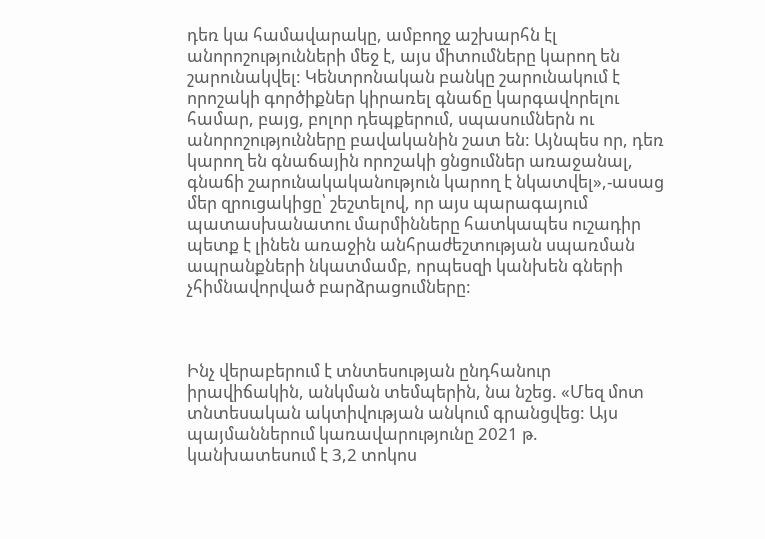դեռ կա համավարակը, ամբողջ աշխարհն էլ անորոշությունների մեջ է, այս միտումները կարող են շարունակվել: Կենտրոնական բանկը շարունակում է որոշակի գործիքներ կիրառել գնաճը կարգավորելու համար, բայց, բոլոր դեպքերում, սպասումներն ու անորոշությունները բավականին շատ են: Այնպես որ, դեռ կարող են գնաճային որոշակի ցնցումներ առաջանալ, գնաճի շարունակականություն կարող է նկատվել»,-ասաց մեր զրուցակիցը՝ շեշտելով, որ այս պարագայում պատասխանատու մարմինները հատկապես ուշադիր պետք է լինեն առաջին անհրաժեշտության սպառման ապրանքների նկատմամբ, որպեսզի կանխեն գների չհիմնավորված բարձրացումները:



Ինչ վերաբերում է տնտեսության ընդհանուր իրավիճակին, անկման տեմպերին, նա նշեց. «Մեզ մոտ տնտեսական ակտիվության անկում գրանցվեց: Այս պայմաններում կառավարությունը 2021 թ. կանխատեսում է 3,2 տոկոս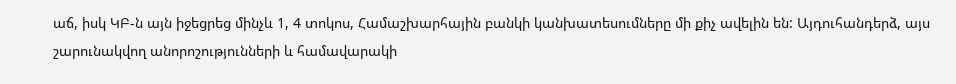աճ, իսկ ԿԲ-ն այն իջեցրեց մինչև 1, 4 տոկոս, Համաշխարհային բանկի կանխատեսումները մի քիչ ավելին են: Այդուհանդերձ, այս շարունակվող անորոշությունների և համավարակի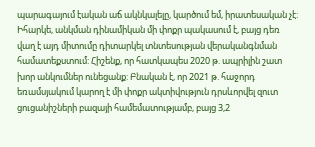պարագայում էական աճ ակնկալելը, կարծում եմ, իրատեսական չէ: Իհարկե, անկման դինամիկան մի փոքր պակասում է, բայց դեռ վաղ է այդ միտումը դիտարկել տնտեսության վերականգնման համատեքստում: Հիշենք, որ հատկապես 2020 թ. ապրիլին շատ խոր անկումներ ունեցանք: Բնական է, որ 2021 թ. հաջորդ եռամսյակում կարող է մի փոքր ակտիվություն դրսևորվել զուտ ցուցանիշների բազայի համեմատությամբ, բայց 3,2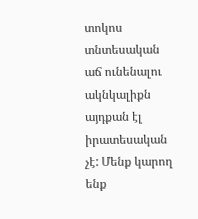տոկոս տնտեսական աճ ունենալու ակնկալիքն այդքան էլ իրատեսական չէ: Մենք կարող ենք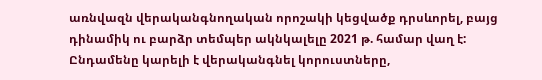առնվազն վերականգնողական որոշակի կեցվածք դրսևորել, բայց դինամիկ ու բարձր տեմպեր ակնկալելը 2021 թ. համար վաղ է: Ընդամենը կարելի է վերականգնել կորուստները,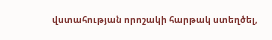վստահության որոշակի հարթակ ստեղծել,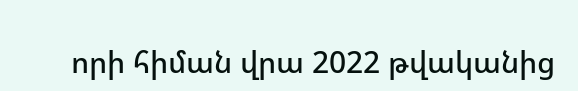որի հիման վրա 2022 թվականից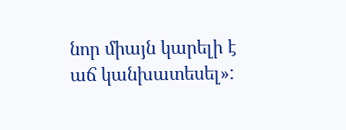նոր միայն կարելի է աճ կանխատեսել»: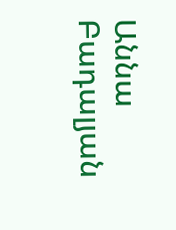Աննա Բադալյան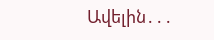Ավելին․․․